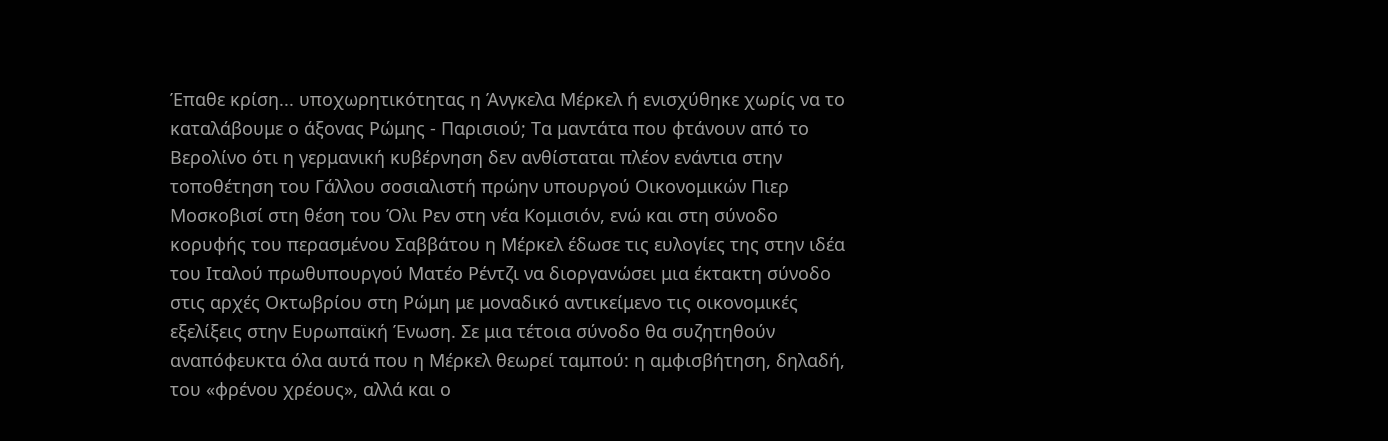Έπαθε κρίση... υποχωρητικότητας η Άνγκελα Μέρκελ ή ενισχύθηκε χωρίς να το καταλάβουμε ο άξονας Ρώμης - Παρισιού; Τα μαντάτα που φτάνουν από το Βερολίνο ότι η γερμανική κυβέρνηση δεν ανθίσταται πλέον ενάντια στην τοποθέτηση του Γάλλου σοσιαλιστή πρώην υπουργού Οικονομικών Πιερ Μοσκοβισί στη θέση του Όλι Ρεν στη νέα Κομισιόν, ενώ και στη σύνοδο κορυφής του περασμένου Σαββάτου η Μέρκελ έδωσε τις ευλογίες της στην ιδέα του Ιταλού πρωθυπουργού Ματέο Ρέντζι να διοργανώσει μια έκτακτη σύνοδο στις αρχές Οκτωβρίου στη Ρώμη με μοναδικό αντικείμενο τις οικονομικές εξελίξεις στην Ευρωπαϊκή Ένωση. Σε μια τέτοια σύνοδο θα συζητηθούν αναπόφευκτα όλα αυτά που η Μέρκελ θεωρεί ταμπού: η αμφισβήτηση, δηλαδή, του «φρένου χρέους», αλλά και ο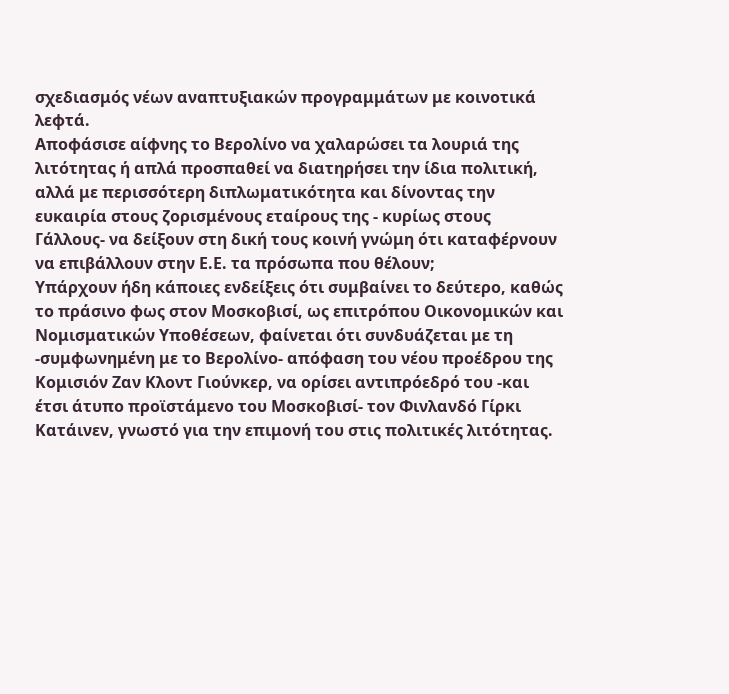σχεδιασμός νέων αναπτυξιακών προγραμμάτων με κοινοτικά λεφτά.
Αποφάσισε αίφνης το Βερολίνο να χαλαρώσει τα λουριά της λιτότητας ή απλά προσπαθεί να διατηρήσει την ίδια πολιτική, αλλά με περισσότερη διπλωματικότητα και δίνοντας την ευκαιρία στους ζορισμένους εταίρους της - κυρίως στους Γάλλους- να δείξουν στη δική τους κοινή γνώμη ότι καταφέρνουν να επιβάλλουν στην Ε.Ε. τα πρόσωπα που θέλουν;
Υπάρχουν ήδη κάποιες ενδείξεις ότι συμβαίνει το δεύτερο, καθώς το πράσινο φως στον Μοσκοβισί, ως επιτρόπου Οικονομικών και Νομισματικών Υποθέσεων, φαίνεται ότι συνδυάζεται με τη -συμφωνημένη με το Βερολίνο- απόφαση του νέου προέδρου της Κομισιόν Ζαν Κλοντ Γιούνκερ, να ορίσει αντιπρόεδρό του -και έτσι άτυπο προϊστάμενο του Μοσκοβισί- τον Φινλανδό Γίρκι Κατάινεν, γνωστό για την επιμονή του στις πολιτικές λιτότητας.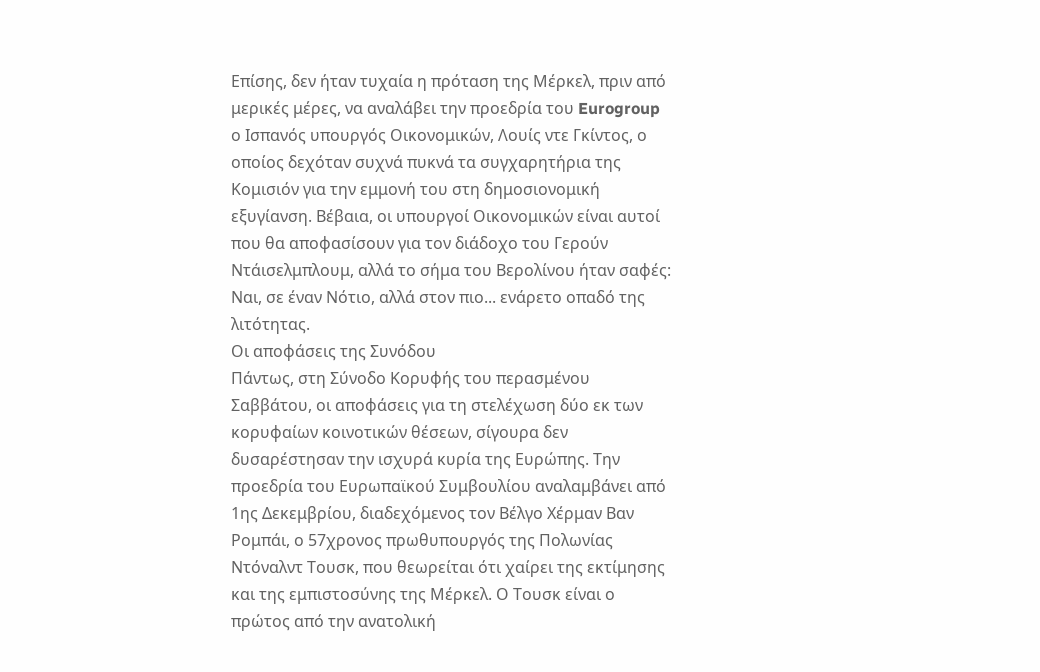Επίσης, δεν ήταν τυχαία η πρόταση της Μέρκελ, πριν από μερικές μέρες, να αναλάβει την προεδρία του Eurogroup ο Ισπανός υπουργός Οικονομικών, Λουίς ντε Γκίντος, ο οποίος δεχόταν συχνά πυκνά τα συγχαρητήρια της Κομισιόν για την εμμονή του στη δημοσιονομική εξυγίανση. Βέβαια, οι υπουργοί Οικονομικών είναι αυτοί που θα αποφασίσουν για τον διάδοχο του Γερούν Ντάισελμπλουμ, αλλά το σήμα του Βερολίνου ήταν σαφές: Ναι, σε έναν Νότιο, αλλά στον πιο... ενάρετο οπαδό της λιτότητας.
Οι αποφάσεις της Συνόδου
Πάντως, στη Σύνοδο Κορυφής του περασμένου Σαββάτου, οι αποφάσεις για τη στελέχωση δύο εκ των κορυφαίων κοινοτικών θέσεων, σίγουρα δεν δυσαρέστησαν την ισχυρά κυρία της Ευρώπης. Την προεδρία του Ευρωπαϊκού Συμβουλίου αναλαμβάνει από 1ης Δεκεμβρίου, διαδεχόμενος τον Βέλγο Χέρμαν Βαν Ρομπάι, ο 57χρονος πρωθυπουργός της Πολωνίας Ντόναλντ Τουσκ, που θεωρείται ότι χαίρει της εκτίμησης και της εμπιστοσύνης της Μέρκελ. Ο Τουσκ είναι ο πρώτος από την ανατολική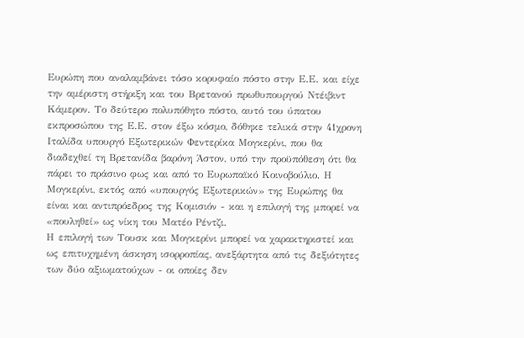Ευρώπη που αναλαμβάνει τόσο κορυφαίο πόστο στην Ε.Ε. και είχε την αμέριστη στήριξη και του Βρετανού πρωθυπουργού Ντέιβιντ Κάμερον. Το δεύτερο πολυπόθητο πόστο, αυτό του ύπατου εκπροσώπου της Ε.Ε. στον έξω κόσμο, δόθηκε τελικά στην 41χρονη Ιταλίδα υπουργό Εξωτερικών Φεντερίκα Μογκερίνι, που θα διαδεχθεί τη Βρετανίδα βαρόνη Άστον, υπό την προϋπόθεση ότι θα πάρει το πράσινο φως και από το Ευρωπαϊκό Κοινοβούλιο. Η Μογκερίνι, εκτός από «υπουργός Εξωτερικών» της Ευρώπης θα είναι και αντιπρόεδρος της Κομισιόν - και η επιλογή της μπορεί να «πουληθεί» ως νίκη του Ματέο Ρέντζι.
Η επιλογή των Τουσκ και Μογκερίνι μπορεί να χαρακτηριστεί και ως επιτυχημένη άσκηση ισορροπίας, ανεξάρτητα από τις δεξιότητες των δύο αξιωματούχων - οι οποίες δεν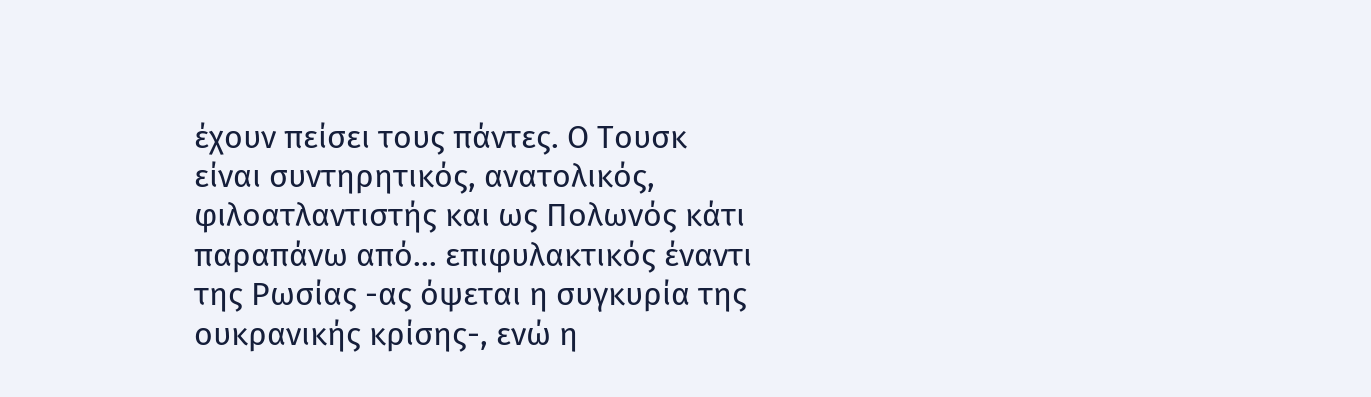έχουν πείσει τους πάντες. Ο Τουσκ είναι συντηρητικός, ανατολικός, φιλοατλαντιστής και ως Πολωνός κάτι παραπάνω από... επιφυλακτικός έναντι της Ρωσίας -ας όψεται η συγκυρία της ουκρανικής κρίσης-, ενώ η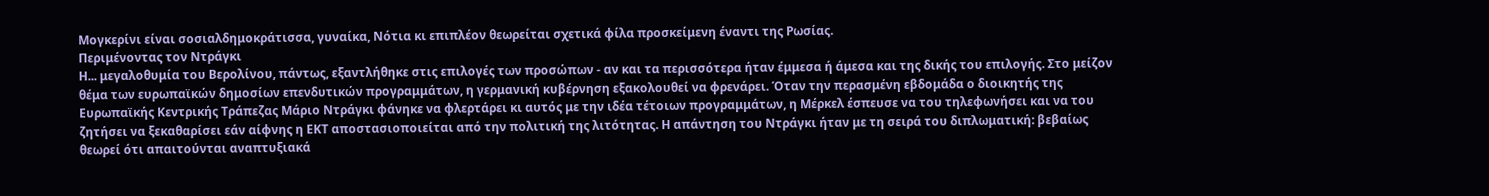Μογκερίνι είναι σοσιαλδημοκράτισσα, γυναίκα, Νότια κι επιπλέον θεωρείται σχετικά φίλα προσκείμενη έναντι της Ρωσίας.
Περιμένοντας τον Ντράγκι
Η... μεγαλοθυμία του Βερολίνου, πάντως, εξαντλήθηκε στις επιλογές των προσώπων - αν και τα περισσότερα ήταν έμμεσα ή άμεσα και της δικής του επιλογής. Στο μείζον θέμα των ευρωπαϊκών δημοσίων επενδυτικών προγραμμάτων, η γερμανική κυβέρνηση εξακολουθεί να φρενάρει. Όταν την περασμένη εβδομάδα ο διοικητής της Ευρωπαϊκής Κεντρικής Τράπεζας Μάριο Ντράγκι φάνηκε να φλερτάρει κι αυτός με την ιδέα τέτοιων προγραμμάτων, η Μέρκελ έσπευσε να του τηλεφωνήσει και να του ζητήσει να ξεκαθαρίσει εάν αίφνης η ΕΚΤ αποστασιοποιείται από την πολιτική της λιτότητας. Η απάντηση του Ντράγκι ήταν με τη σειρά του διπλωματική: βεβαίως θεωρεί ότι απαιτούνται αναπτυξιακά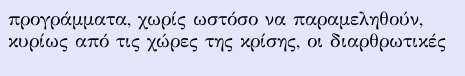προγράμματα, χωρίς ωστόσο να παραμεληθούν, κυρίως από τις χώρες της κρίσης, οι διαρθρωτικές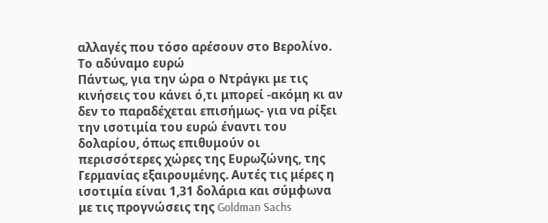αλλαγές που τόσο αρέσουν στο Βερολίνο.
Το αδύναμο ευρώ
Πάντως, για την ώρα ο Ντράγκι με τις κινήσεις του κάνει ό,τι μπορεί -ακόμη κι αν δεν το παραδέχεται επισήμως- για να ρίξει την ισοτιμία του ευρώ έναντι του δολαρίου, όπως επιθυμούν οι περισσότερες χώρες της Ευρωζώνης, της Γερμανίας εξαιρουμένης. Αυτές τις μέρες η ισοτιμία είναι 1,31 δολάρια και σύμφωνα με τις προγνώσεις της Goldman Sachs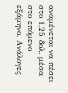αναμένεται να πέσει στο 1,25 δολ. μέσα στο επόμενο εξάμηνο. Ανάλογες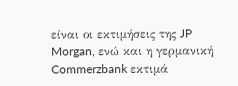είναι οι εκτιμήσεις της JP Morgan, ενώ και η γερμανική Commerzbank εκτιμά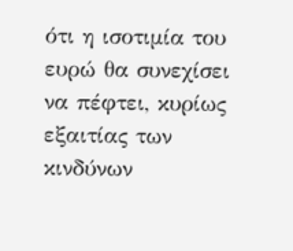ότι η ισοτιμία του ευρώ θα συνεχίσει να πέφτει, κυρίως εξαιτίας των κινδύνων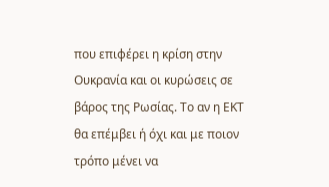που επιφέρει η κρίση στην Ουκρανία και οι κυρώσεις σε βάρος της Ρωσίας. Το αν η ΕΚΤ θα επέμβει ή όχι και με ποιον τρόπο μένει να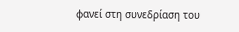φανεί στη συνεδρίαση του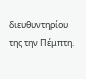διευθυντηρίου της την Πέμπτη.